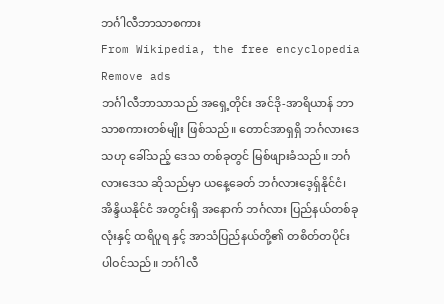ဘင်္ဂါလီဘာသာစကား
From Wikipedia, the free encyclopedia
Remove ads
ဘင်္ဂါလီဘာသာသည် အရှေ့တိုင်း အင်ဒို-အာရိယာန် ဘာသာစကားတစ်မျိုး ဖြစ်သည်။ တောင်အာရှရှိ ဘင်္ဂလားဒေသဟု ခေါ်သည့် ဒေသ တစ်ခုတွင် မြစ်ဖျားခံသည်။ ဘင်္ဂလားဒေသ ဆိုသည်မှာ ယနေ့ခေတ် ဘင်္ဂလားဒေ့ရှ်နိုင်ငံ၊ အိန္ဒိယနိုင်ငံ အတွင်းရှိ အနောက် ဘင်္ဂလား ပြည်နယ်တစ်ခုလုံးနှင့် ထရိပူရ နှင့် အာသံပြည်နယ်တို့၏ တစိတ်တပိုင်း ပါဝင်သည်။ ဘင်္ဂါလီ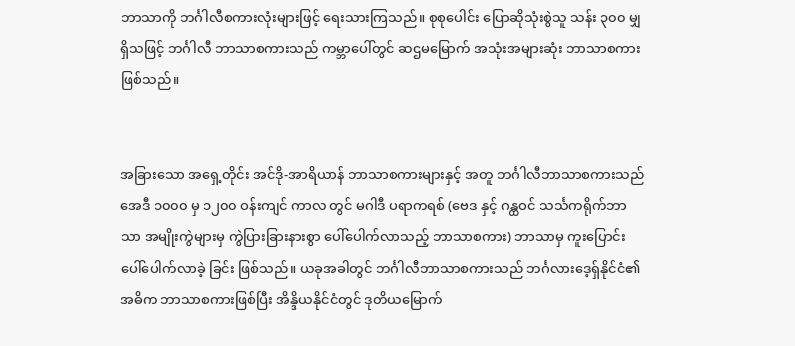ဘာသာကို ဘင်္ဂါလီစကားလုံးများဖြင့် ရေးသားကြသည်။ စုစုပေါင်း ပြောဆိုသုံးစွဲသူ သန်း ၃၀၀ မျှ ရှိသဖြင့် ဘင်္ဂါလီ ဘာသာစကားသည် ကမ္ဘာပေါ်တွင် ဆဌမမြောက် အသုံးအများဆုံး ဘာသာစကားဖြစ်သည်။


အခြားသော အရှေ့တိုင်း အင်ဒို-အာရိယာန် ဘာသာစကားများနှင့် အတူ ဘင်္ဂါလီဘာသာစကားသည် အေဒီ ၁၀၀၀ မှ ၁၂၀၀ ဝန်းကျင် ကာလ တွင် မဂါဒီ ပရာကရစ် (ဗေဒ နှင့် ဂန္ထဝင် သင်္သကရိုက်ဘာသာ အမျိုးကွဲများမှ ကွဲပြားခြားနားစွာ ပေါ်ပေါက်လာသည့် ဘာသာစကား) ဘာသာမှ ကူးပြောင်း ပေါ်ပေါက်လာခဲ့ ခြင်း ဖြစ်သည်။ ယခုအခါတွင် ဘင်္ဂါလီဘာသာစကားသည် ဘင်္ဂလားဒေ့ရှ်နိုင်ငံ၏ အဓိက ဘာသာစကားဖြစ်ပြီး အိန္ဒိယနိုင်ငံတွင် ဒုတိယမြောက်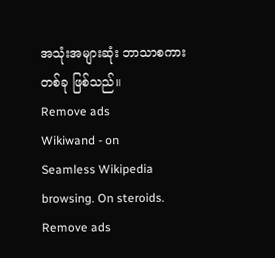အသုံးအများဆုံး ဘာသာစကား တစ်ခု ဖြစ်သည်။
Remove ads
Wikiwand - on
Seamless Wikipedia browsing. On steroids.
Remove ads